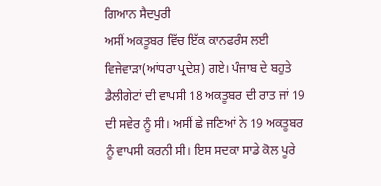ਗਿਆਨ ਸੈਦਪੁਰੀ
ਅਸੀਂ ਅਕਤੂਬਰ ਵਿੱਚ ਇੱਕ ਕਾਨਫਰੰਸ ਲਈ ਵਿਜੇਵਾੜਾ(ਆਂਧਰਾ ਪ੍ਰਦੇਸ਼) ਗਏ। ਪੰਜਾਬ ਦੇ ਬਹੁਤੇ ਡੈਲੀਗੇਟਾਂ ਦੀ ਵਾਪਸੀ 18 ਅਕਤੂਬਰ ਦੀ ਰਾਤ ਜਾਂ 19 ਦੀ ਸਵੇਰ ਨੂੰ ਸੀ। ਅਸੀਂ ਛੇ ਜਣਿਆਂ ਨੇ 19 ਅਕਤੂਬਰ ਨੂੰ ਵਾਪਸੀ ਕਰਨੀ ਸੀ। ਇਸ ਸਦਕਾ ਸਾਡੇ ਕੋਲ ਪੂਰੇ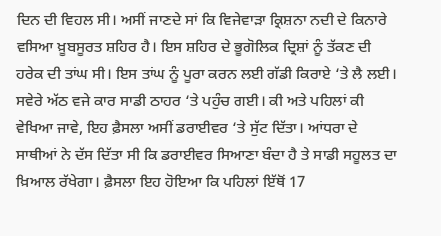ਦਿਨ ਦੀ ਵਿਹਲ ਸੀ। ਅਸੀਂ ਜਾਣਦੇ ਸਾਂ ਕਿ ਵਿਜੇਵਾੜਾ ਕ੍ਰਿਸ਼ਨਾ ਨਦੀ ਦੇ ਕਿਨਾਰੇ ਵਸਿਆ ਖ਼ੂਬਸੂਰਤ ਸ਼ਹਿਰ ਹੈ। ਇਸ ਸ਼ਹਿਰ ਦੇ ਭੂਗੋਲਿਕ ਦ੍ਰਿਸ਼ਾਂ ਨੂੰ ਤੱਕਣ ਦੀ ਹਰੇਕ ਦੀ ਤਾਂਘ ਸੀ। ਇਸ ਤਾਂਘ ਨੂੰ ਪੂਰਾ ਕਰਨ ਲਈ ਗੱਡੀ ਕਿਰਾਏ ‘ਤੇ ਲੈ ਲਈ। ਸਵੇਰੇ ਅੱਠ ਵਜੇ ਕਾਰ ਸਾਡੀ ਠਾਹਰ ‘ਤੇ ਪਹੁੰਚ ਗਈ। ਕੀ ਅਤੇ ਪਹਿਲਾਂ ਕੀ ਵੇਖਿਆ ਜਾਵੇ, ਇਹ ਫ਼ੈਸਲਾ ਅਸੀਂ ਡਰਾਈਵਰ ‘ਤੇ ਸੁੱਟ ਦਿੱਤਾ। ਆਂਧਰਾ ਦੇ ਸਾਥੀਆਂ ਨੇ ਦੱਸ ਦਿੱਤਾ ਸੀ ਕਿ ਡਰਾਈਵਰ ਸਿਆਣਾ ਬੰਦਾ ਹੈ ਤੇ ਸਾਡੀ ਸਹੂਲਤ ਦਾ ਖ਼ਿਆਲ ਰੱਖੇਗਾ। ਫ਼ੈਸਲਾ ਇਹ ਹੋਇਆ ਕਿ ਪਹਿਲਾਂ ਇੱਥੋਂ 17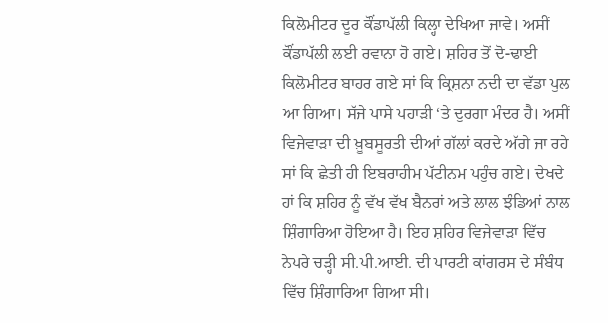ਕਿਲੋਮੀਟਰ ਦੂਰ ਕੌਂਡਾਪੱਲੀ ਕਿਲ੍ਹਾ ਦੇਖਿਆ ਜਾਵੇ। ਅਸੀਂ ਕੌਂਡਾਪੱਲੀ ਲਈ ਰਵਾਨਾ ਹੋ ਗਏ। ਸ਼ਹਿਰ ਤੋਂ ਦੋ-ਢਾਈ ਕਿਲੋਮੀਟਰ ਬਾਹਰ ਗਏ ਸਾਂ ਕਿ ਕ੍ਰਿਸ਼ਨਾ ਨਦੀ ਦਾ ਵੱਡਾ ਪੁਲ ਆ ਗਿਆ। ਸੱਜੇ ਪਾਸੇ ਪਹਾੜੀ ‘ਤੇ ਦੁਰਗਾ ਮੰਦਰ ਹੈ। ਅਸੀਂ ਵਿਜੇਵਾੜਾ ਦੀ ਖ਼ੂਬਸੂਰਤੀ ਦੀਆਂ ਗੱਲਾਂ ਕਰਦੇ ਅੱਗੇ ਜਾ ਰਹੇ ਸਾਂ ਕਿ ਛੇਤੀ ਹੀ ਇਬਰਾਹੀਮ ਪੱਟੀਨਮ ਪਹੁੰਚ ਗਏ। ਦੇਖਦੇ ਹਾਂ ਕਿ ਸ਼ਹਿਰ ਨੂੰ ਵੱਖ ਵੱਖ ਬੈਨਰਾਂ ਅਤੇ ਲਾਲ ਝੰਡਿਆਂ ਨਾਲ ਸ਼ਿੰਗਾਰਿਆ ਹੋਇਆ ਹੈ। ਇਹ ਸ਼ਹਿਰ ਵਿਜੇਵਾੜਾ ਵਿੱਚ ਨੇਪਰੇ ਚੜ੍ਹੀ ਸੀ.ਪੀ.ਆਈ. ਦੀ ਪਾਰਟੀ ਕਾਂਗਰਸ ਦੇ ਸੰਬੰਧ ਵਿੱਚ ਸ਼ਿੰਗਾਰਿਆ ਗਿਆ ਸੀ।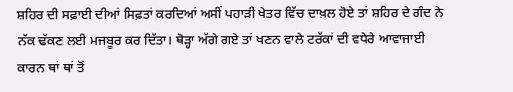ਸ਼ਹਿਰ ਦੀ ਸਫ਼ਾਈ ਦੀਆਂ ਸਿਫ਼ਤਾਂ ਕਰਦਿਆਂ ਅਸੀਂ ਪਹਾੜੀ ਖੇਤਰ ਵਿੱਚ ਦਾਖ਼ਲ ਹੋਏ ਤਾਂ ਸ਼ਹਿਰ ਦੇ ਗੰਦ ਨੇ ਨੱਕ ਢੱਕਣ ਲਈ ਮਜਬੂਰ ਕਰ ਦਿੱਤਾ। ਥੋੜ੍ਹਾ ਅੱਗੇ ਗਏ ਤਾਂ ਖਣਨ ਵਾਲੇ ਟਰੱਕਾਂ ਦੀ ਵਧੇਰੇ ਆਵਾਜਾਈ ਕਾਰਨ ਥਾਂ ਥਾਂ ਤੋਂ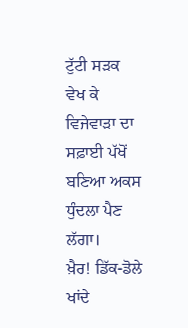ਟੁੱਟੀ ਸੜਕ ਵੇਖ ਕੇ ਵਿਜੇਵਾੜਾ ਦਾ ਸਫ਼ਾਈ ਪੱਖੋਂ ਬਣਿਆ ਅਕਸ ਧੁੰਦਲਾ ਪੈਣ ਲੱਗਾ।
ਖ਼ੈਰ! ਡਿੱਕ-ਡੋਲੇ ਖਾਂਦੇ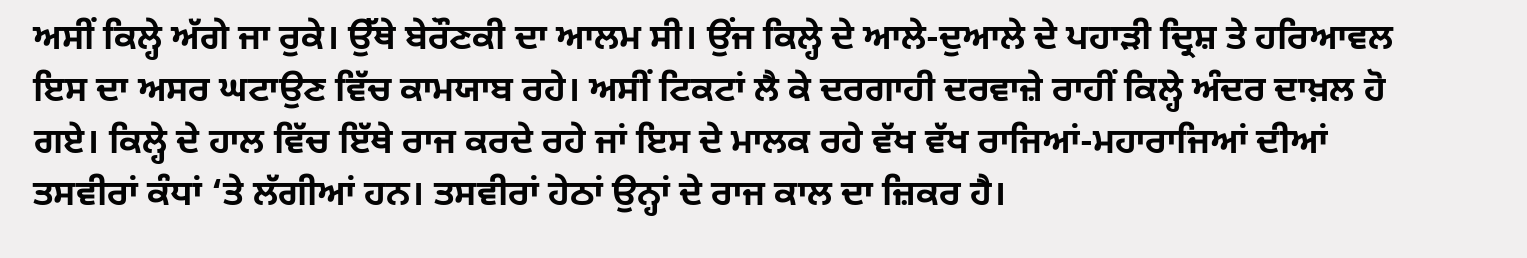ਅਸੀਂ ਕਿਲ੍ਹੇ ਅੱਗੇ ਜਾ ਰੁਕੇ। ਉੱਥੇ ਬੇਰੌਣਕੀ ਦਾ ਆਲਮ ਸੀ। ਉਂਜ ਕਿਲ੍ਹੇ ਦੇ ਆਲੇ-ਦੁਆਲੇ ਦੇ ਪਹਾੜੀ ਦ੍ਰਿਸ਼ ਤੇ ਹਰਿਆਵਲ ਇਸ ਦਾ ਅਸਰ ਘਟਾਉਣ ਵਿੱਚ ਕਾਮਯਾਬ ਰਹੇ। ਅਸੀਂ ਟਿਕਟਾਂ ਲੈ ਕੇ ਦਰਗਾਹੀ ਦਰਵਾਜ਼ੇ ਰਾਹੀਂ ਕਿਲ੍ਹੇ ਅੰਦਰ ਦਾਖ਼ਲ ਹੋ ਗਏ। ਕਿਲ੍ਹੇ ਦੇ ਹਾਲ ਵਿੱਚ ਇੱਥੇ ਰਾਜ ਕਰਦੇ ਰਹੇ ਜਾਂ ਇਸ ਦੇ ਮਾਲਕ ਰਹੇ ਵੱਖ ਵੱਖ ਰਾਜਿਆਂ-ਮਹਾਰਾਜਿਆਂ ਦੀਆਂ ਤਸਵੀਰਾਂ ਕੰਧਾਂ ‘ਤੇ ਲੱਗੀਆਂ ਹਨ। ਤਸਵੀਰਾਂ ਹੇਠਾਂ ਉਨ੍ਹਾਂ ਦੇ ਰਾਜ ਕਾਲ ਦਾ ਜ਼ਿਕਰ ਹੈ।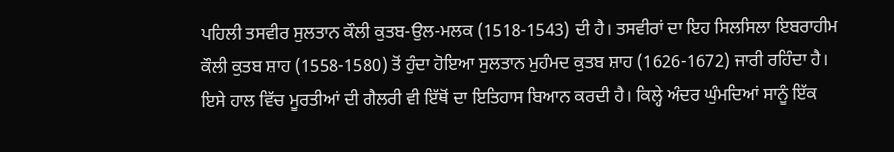ਪਹਿਲੀ ਤਸਵੀਰ ਸੁਲਤਾਨ ਕੌਲੀ ਕੁਤਬ-ਉਲ-ਮਲਕ (1518-1543) ਦੀ ਹੈ। ਤਸਵੀਰਾਂ ਦਾ ਇਹ ਸਿਲਸਿਲਾ ਇਬਰਾਹੀਮ ਕੌਲੀ ਕੁਤਬ ਸ਼ਾਹ (1558-1580) ਤੋਂ ਹੁੰਦਾ ਹੋਇਆ ਸੁਲਤਾਨ ਮੁਹੰਮਦ ਕੁਤਬ ਸ਼ਾਹ (1626-1672) ਜਾਰੀ ਰਹਿੰਦਾ ਹੈ। ਇਸੇ ਹਾਲ ਵਿੱਚ ਮੂਰਤੀਆਂ ਦੀ ਗੈਲਰੀ ਵੀ ਇੱਥੋਂ ਦਾ ਇਤਿਹਾਸ ਬਿਆਨ ਕਰਦੀ ਹੈ। ਕਿਲ੍ਹੇ ਅੰਦਰ ਘੁੰਮਦਿਆਂ ਸਾਨੂੰ ਇੱਕ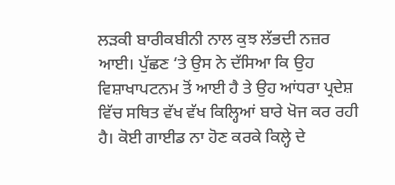ਲੜਕੀ ਬਾਰੀਕਬੀਨੀ ਨਾਲ ਕੁਝ ਲੱਭਦੀ ਨਜ਼ਰ ਆਈ। ਪੁੱਛਣ ‘ਤੇ ਉਸ ਨੇ ਦੱਸਿਆ ਕਿ ਉਹ ਵਿਸ਼ਾਖਾਪਟਨਮ ਤੋਂ ਆਈ ਹੈ ਤੇ ਉਹ ਆਂਧਰਾ ਪ੍ਰਦੇਸ਼ ਵਿੱਚ ਸਥਿਤ ਵੱਖ ਵੱਖ ਕਿਲ੍ਹਿਆਂ ਬਾਰੇ ਖੋਜ ਕਰ ਰਹੀ ਹੈ। ਕੋਈ ਗਾਈਡ ਨਾ ਹੋਣ ਕਰਕੇ ਕਿਲ੍ਹੇ ਦੇ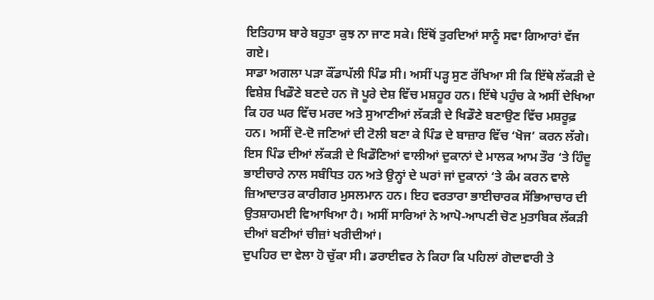ਇਤਿਹਾਸ ਬਾਰੇ ਬਹੁਤਾ ਕੁਝ ਨਾ ਜਾਣ ਸਕੇ। ਇੱਥੋਂ ਤੁਰਦਿਆਂ ਸਾਨੂੰ ਸਵਾ ਗਿਆਰਾਂ ਵੱਜ ਗਏ।
ਸਾਡਾ ਅਗਲਾ ਪੜਾ ਕੌਂਡਾਪੱਲੀ ਪਿੰਡ ਸੀ। ਅਸੀਂ ਪੜ੍ਹ ਸੁਣ ਰੱਖਿਆ ਸੀ ਕਿ ਇੱਥੇ ਲੱਕੜੀ ਦੇ ਵਿਸ਼ੇਸ਼ ਖਿਡੌਣੇ ਬਣਦੇ ਹਨ ਜੋ ਪੂਰੇ ਦੇਸ਼ ਵਿੱਚ ਮਸ਼ਹੂਰ ਹਨ। ਇੱਥੇ ਪਹੁੰਚ ਕੇ ਅਸੀਂ ਦੇਖਿਆ ਕਿ ਹਰ ਘਰ ਵਿੱਚ ਮਰਦ ਅਤੇ ਸੁਆਣੀਆਂ ਲੱਕੜੀ ਦੇ ਖਿਡੌਣੇ ਬਣਾਉਣ ਵਿੱਚ ਮਸ਼ਰੂਫ਼ ਹਨ। ਅਸੀਂ ਦੋ-ਦੋ ਜਣਿਆਂ ਦੀ ਟੋਲੀ ਬਣਾ ਕੇ ਪਿੰਡ ਦੇ ਬਾਜ਼ਾਰ ਵਿੱਚ ‘ਖੋਜ’ ਕਰਨ ਲੱਗੇ। ਇਸ ਪਿੰਡ ਦੀਆਂ ਲੱਕੜੀ ਦੇ ਖਿਡੌਣਿਆਂ ਵਾਲੀਆਂ ਦੁਕਾਨਾਂ ਦੇ ਮਾਲਕ ਆਮ ਤੌਰ ‘ਤੇ ਹਿੰਦੂ ਭਾਈਚਾਰੇ ਨਾਲ ਸਬੰਧਿਤ ਹਨ ਅਤੇ ਉਨ੍ਹਾਂ ਦੇ ਘਰਾਂ ਜਾਂ ਦੁਕਾਨਾਂ ‘ਤੇ ਕੰਮ ਕਰਨ ਵਾਲੇ ਜ਼ਿਆਦਾਤਰ ਕਾਰੀਗਰ ਮੁਸਲਮਾਨ ਹਨ। ਇਹ ਵਰਤਾਰਾ ਭਾਈਚਾਰਕ ਸੱਭਿਆਚਾਰ ਦੀ ਉਤਸ਼ਾਹਮਈ ਵਿਆਖਿਆ ਹੈ। ਅਸੀਂ ਸਾਰਿਆਂ ਨੇ ਆਪੋ-ਆਪਣੀ ਚੋਣ ਮੁਤਾਬਿਕ ਲੱਕੜੀ ਦੀਆਂ ਬਣੀਆਂ ਚੀਜ਼ਾਂ ਖਰੀਦੀਆਂ।
ਦੁਪਹਿਰ ਦਾ ਵੇਲਾ ਹੋ ਚੁੱਕਾ ਸੀ। ਡਰਾਈਵਰ ਨੇ ਕਿਹਾ ਕਿ ਪਹਿਲਾਂ ਗੋਦਾਵਾਰੀ ਤੇ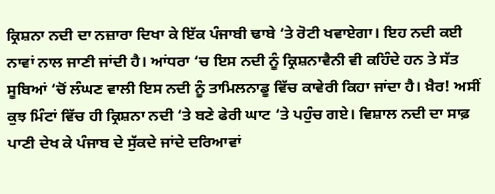ਕ੍ਰਿਸ਼ਨਾ ਨਦੀ ਦਾ ਨਜ਼ਾਰਾ ਦਿਖਾ ਕੇ ਇੱਕ ਪੰਜਾਬੀ ਢਾਬੇ ‘ਤੇ ਰੋਟੀ ਖਵਾਏਗਾ। ਇਹ ਨਦੀ ਕਈ ਨਾਵਾਂ ਨਾਲ ਜਾਣੀ ਜਾਂਦੀ ਹੈ। ਆਂਧਰਾ ‘ਚ ਇਸ ਨਦੀ ਨੂੰ ਕ੍ਰਿਸ਼ਨਾਵੈਨੀ ਵੀ ਕਹਿੰਦੇ ਹਨ ਤੇ ਸੱਤ ਸੂਬਿਆਂ ‘ਚੋਂ ਲੰਘਣ ਵਾਲੀ ਇਸ ਨਦੀ ਨੂੰ ਤਾਮਿਲਨਾਡੂ ਵਿੱਚ ਕਾਵੇਰੀ ਕਿਹਾ ਜਾਂਦਾ ਹੈ। ਖ਼ੈਰ! ਅਸੀਂ ਕੁਝ ਮਿੰਟਾਂ ਵਿੱਚ ਹੀ ਕ੍ਰਿਸ਼ਨਾ ਨਦੀ ‘ਤੇ ਬਣੇ ਫੇਰੀ ਘਾਟ ‘ਤੇ ਪਹੁੰਚ ਗਏ। ਵਿਸ਼ਾਲ ਨਦੀ ਦਾ ਸਾਫ਼ ਪਾਣੀ ਦੇਖ ਕੇ ਪੰਜਾਬ ਦੇ ਸੁੱਕਦੇ ਜਾਂਦੇ ਦਰਿਆਵਾਂ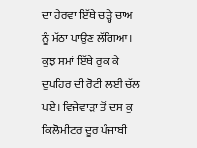ਦਾ ਹੇਰਵਾ ਇੱਥੇ ਚੜ੍ਹੇ ਚਾਅ ਨੂੰ ਮੱਠਾ ਪਾਉਣ ਲੱਗਿਆ। ਕੁਝ ਸਮਾਂ ਇੱਥੇ ਰੁਕ ਕੇ ਦੁਪਹਿਰ ਦੀ ਰੋਟੀ ਲਈ ਚੱਲ ਪਏ। ਵਿਜੇਵਾੜਾ ਤੋਂ ਦਸ ਕੁ ਕਿਲੋਮੀਟਰ ਦੂਰ ਪੰਜਾਬੀ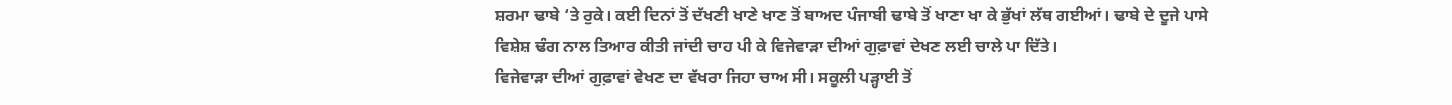ਸ਼ਰਮਾ ਢਾਬੇ ‘ਤੇ ਰੁਕੇ। ਕਈ ਦਿਨਾਂ ਤੋਂ ਦੱਖਣੀ ਖਾਣੇ ਖਾਣ ਤੋਂ ਬਾਅਦ ਪੰਜਾਬੀ ਢਾਬੇ ਤੋਂ ਖਾਣਾ ਖਾ ਕੇ ਭੁੱਖਾਂ ਲੱਥ ਗਈਆਂ। ਢਾਬੇ ਦੇ ਦੂਜੇ ਪਾਸੇ ਵਿਸ਼ੇਸ਼ ਢੰਗ ਨਾਲ ਤਿਆਰ ਕੀਤੀ ਜਾਂਦੀ ਚਾਹ ਪੀ ਕੇ ਵਿਜੇਵਾੜਾ ਦੀਆਂ ਗੁਫ਼ਾਵਾਂ ਦੇਖਣ ਲਈ ਚਾਲੇ ਪਾ ਦਿੱਤੇ।
ਵਿਜੇਵਾੜਾ ਦੀਆਂ ਗੁਫ਼ਾਵਾਂ ਵੇਖਣ ਦਾ ਵੱਖਰਾ ਜਿਹਾ ਚਾਅ ਸੀ। ਸਕੂਲੀ ਪੜ੍ਹਾਈ ਤੋਂ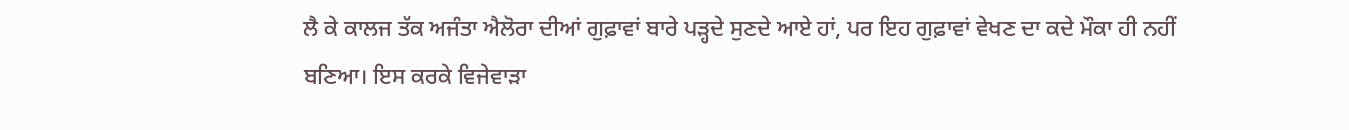ਲੈ ਕੇ ਕਾਲਜ ਤੱਕ ਅਜੰਤਾ ਐਲੋਰਾ ਦੀਆਂ ਗੁਫ਼ਾਵਾਂ ਬਾਰੇ ਪੜ੍ਹਦੇ ਸੁਣਦੇ ਆਏ ਹਾਂ, ਪਰ ਇਹ ਗੁਫ਼ਾਵਾਂ ਵੇਖਣ ਦਾ ਕਦੇ ਮੌਕਾ ਹੀ ਨਹੀਂ ਬਣਿਆ। ਇਸ ਕਰਕੇ ਵਿਜੇਵਾੜਾ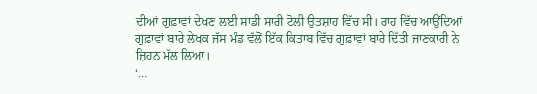ਦੀਆਂ ਗੁਫ਼ਾਵਾਂ ਦੇਖਣ ਲਈ ਸਾਡੀ ਸਾਰੀ ਟੋਲੀ ਉਤਸ਼ਾਹ ਵਿੱਚ ਸੀ। ਰਾਹ ਵਿੱਚ ਆਉਂਦਿਆਂ ਗੁਫ਼ਾਵਾਂ ਬਾਰੇ ਲੇਖਕ ਜੱਸ ਮੰਡ ਵੱਲੋਂ ਇੱਕ ਕਿਤਾਬ ਵਿੱਚ ਗੁਫ਼ਾਵਾਂ ਬਾਰੇ ਦਿੱਤੀ ਜਾਣਕਾਰੀ ਨੇ ਜ਼ਿਹਨ ਮੱਲ ਲਿਆ।
‘…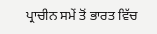ਪ੍ਰਾਚੀਨ ਸਮੇਂ ਤੋਂ ਭਾਰਤ ਵਿੱਚ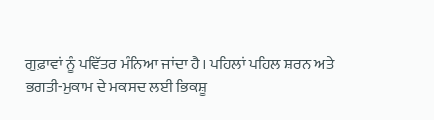ਗੁਫ਼ਾਵਾਂ ਨੂੰ ਪਵਿੱਤਰ ਮੰਨਿਆ ਜਾਂਦਾ ਹੈ। ਪਹਿਲਾਂ ਪਹਿਲ ਸ਼ਰਨ ਅਤੇ ਭਗਤੀ-ਮੁਕਾਮ ਦੇ ਮਕਸਦ ਲਈ ਭਿਕਸ਼ੂ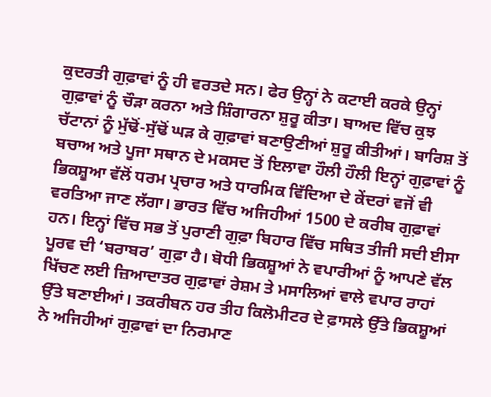ਕੁਦਰਤੀ ਗੁਫ਼ਾਵਾਂ ਨੂੰ ਹੀ ਵਰਤਦੇ ਸਨ। ਫੇਰ ਉਨ੍ਹਾਂ ਨੇ ਕਟਾਈ ਕਰਕੇ ਉਨ੍ਹਾਂ ਗੁਫ਼ਾਵਾਂ ਨੂੰ ਚੌੜਾ ਕਰਨਾ ਅਤੇ ਸ਼ਿੰਗਾਰਨਾ ਸ਼ੁਰੂ ਕੀਤਾ। ਬਾਅਦ ਵਿੱਚ ਕੁਝ ਚੱਟਾਨਾਂ ਨੂੰ ਮੁੱਢੋਂ-ਸੁੱਢੋਂ ਘੜ ਕੇ ਗੁਫ਼ਾਵਾਂ ਬਣਾਉਣੀਆਂ ਸ਼ੁਰੂ ਕੀਤੀਆਂ। ਬਾਰਿਸ਼ ਤੋਂ ਬਚਾਅ ਅਤੇ ਪੂਜਾ ਸਥਾਨ ਦੇ ਮਕਸਦ ਤੋਂ ਇਲਾਵਾ ਹੌਲੀ ਹੌਲੀ ਇਨ੍ਹਾਂ ਗੁਫ਼ਾਵਾਂ ਨੂੰ ਭਿਕਸ਼ੂਆ ਵੱਲੋਂ ਧਰਮ ਪ੍ਰਚਾਰ ਅਤੇ ਧਾਰਮਿਕ ਵਿੱਦਿਆ ਦੇ ਕੇਂਦਰਾਂ ਵਜੋਂ ਵੀ ਵਰਤਿਆ ਜਾਣ ਲੱਗਾ। ਭਾਰਤ ਵਿੱਚ ਅਜਿਹੀਆਂ 1500 ਦੇ ਕਰੀਬ ਗੁਫ਼ਾਵਾਂ ਹਨ। ਇਨ੍ਹਾਂ ਵਿੱਚ ਸਭ ਤੋਂ ਪੁਰਾਣੀ ਗੁਫ਼ਾ ਬਿਹਾਰ ਵਿੱਚ ਸਥਿਤ ਤੀਜੀ ਸਦੀ ਈਸਾ ਪੂਰਵ ਦੀ ‘ਬਰਾਬਰ’ ਗੁਫ਼ਾ ਹੈ। ਬੋਧੀ ਭਿਕਸ਼ੂਆਂ ਨੇ ਵਪਾਰੀਆਂ ਨੂੰ ਆਪਣੇ ਵੱਲ ਖਿੱਚਣ ਲਈ ਜ਼ਿਆਦਾਤਰ ਗੁਫ਼ਾਵਾਂ ਰੇਸ਼ਮ ਤੇ ਮਸਾਲਿਆਂ ਵਾਲੇ ਵਪਾਰ ਰਾਹਾਂ ਉੱਤੇ ਬਣਾਈਆਂ। ਤਕਰੀਬਨ ਹਰ ਤੀਹ ਕਿਲੋਮੀਟਰ ਦੇ ਫ਼ਾਸਲੇ ਉੱਤੇ ਭਿਕਸ਼ੂਆਂ ਨੇ ਅਜਿਹੀਆਂ ਗੁਫ਼ਾਵਾਂ ਦਾ ਨਿਰਮਾਣ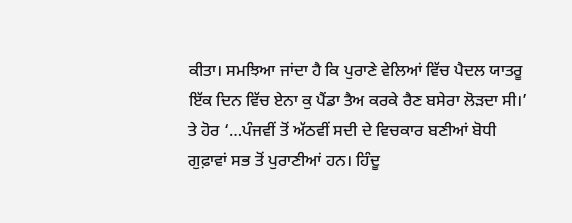ਕੀਤਾ। ਸਮਝਿਆ ਜਾਂਦਾ ਹੈ ਕਿ ਪੁਰਾਣੇ ਵੇਲਿਆਂ ਵਿੱਚ ਪੈਦਲ ਯਾਤਰੂ ਇੱਕ ਦਿਨ ਵਿੱਚ ਏਨਾ ਕੁ ਪੈਂਡਾ ਤੈਅ ਕਰਕੇ ਰੈਣ ਬਸੇਰਾ ਲੋੜਦਾ ਸੀ।’
ਤੇ ਹੋਰ ‘…ਪੰਜਵੀਂ ਤੋਂ ਅੱਠਵੀਂ ਸਦੀ ਦੇ ਵਿਚਕਾਰ ਬਣੀਆਂ ਬੋਧੀ ਗੁਫ਼ਾਵਾਂ ਸਭ ਤੋਂ ਪੁਰਾਣੀਆਂ ਹਨ। ਹਿੰਦੂ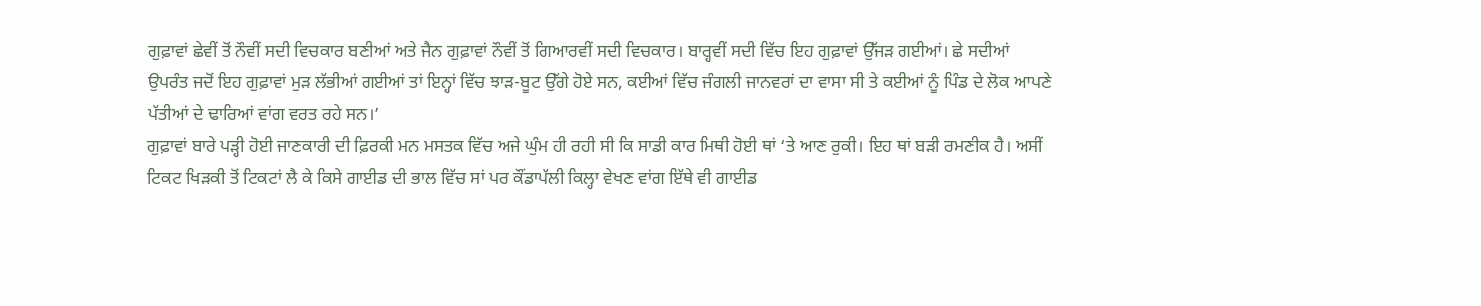ਗੁਫ਼ਾਵਾਂ ਛੇਵੀਂ ਤੋਂ ਨੌਵੀਂ ਸਦੀ ਵਿਚਕਾਰ ਬਣੀਆਂ ਅਤੇ ਜੈਨ ਗੁਫ਼ਾਵਾਂ ਨੌਵੀਂ ਤੋਂ ਗਿਆਰਵੀਂ ਸਦੀ ਵਿਚਕਾਰ। ਬਾਰ੍ਹਵੀਂ ਸਦੀ ਵਿੱਚ ਇਹ ਗੁਫ਼ਾਵਾਂ ਉੱਜੜ ਗਈਆਂ। ਛੇ ਸਦੀਆਂ ਉਪਰੰਤ ਜਦੋਂ ਇਹ ਗੁਫ਼ਾਵਾਂ ਮੁੜ ਲੱਭੀਆਂ ਗਈਆਂ ਤਾਂ ਇਨ੍ਹਾਂ ਵਿੱਚ ਝਾੜ-ਬੂਟ ਉੱਗੇ ਹੋਏ ਸਨ, ਕਈਆਂ ਵਿੱਚ ਜੰਗਲੀ ਜਾਨਵਰਾਂ ਦਾ ਵਾਸਾ ਸੀ ਤੇ ਕਈਆਂ ਨੂੰ ਪਿੰਡ ਦੇ ਲੋਕ ਆਪਣੇ ਪੱਤੀਆਂ ਦੇ ਢਾਰਿਆਂ ਵਾਂਗ ਵਰਤ ਰਹੇ ਸਨ।’
ਗੁਫ਼ਾਵਾਂ ਬਾਰੇ ਪੜ੍ਹੀ ਹੋਈ ਜਾਣਕਾਰੀ ਦੀ ਫ਼ਿਰਕੀ ਮਨ ਮਸਤਕ ਵਿੱਚ ਅਜੇ ਘੁੰਮ ਹੀ ਰਹੀ ਸੀ ਕਿ ਸਾਡੀ ਕਾਰ ਮਿਥੀ ਹੋਈ ਥਾਂ ‘ਤੇ ਆਣ ਰੁਕੀ। ਇਹ ਥਾਂ ਬੜੀ ਰਮਣੀਕ ਹੈ। ਅਸੀਂ ਟਿਕਟ ਖਿੜਕੀ ਤੋਂ ਟਿਕਟਾਂ ਲੈ ਕੇ ਕਿਸੇ ਗਾਈਡ ਦੀ ਭਾਲ ਵਿੱਚ ਸਾਂ ਪਰ ਕੌਂਡਾਪੱਲੀ ਕਿਲ੍ਹਾ ਵੇਖਣ ਵਾਂਗ ਇੱਥੇ ਵੀ ਗਾਈਡ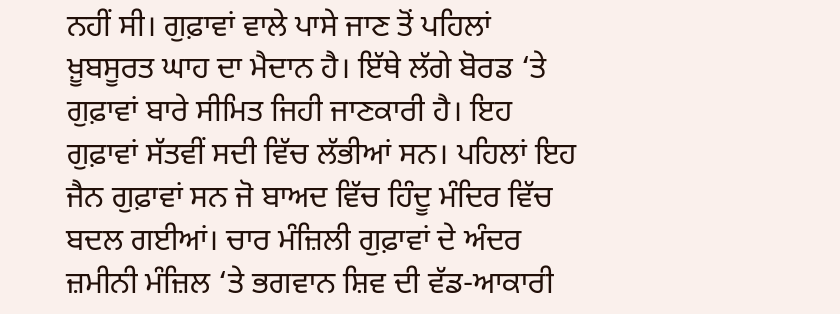ਨਹੀਂ ਸੀ। ਗੁਫ਼ਾਵਾਂ ਵਾਲੇ ਪਾਸੇ ਜਾਣ ਤੋਂ ਪਹਿਲਾਂ ਖ਼ੂਬਸੂਰਤ ਘਾਹ ਦਾ ਮੈਦਾਨ ਹੈ। ਇੱਥੇ ਲੱਗੇ ਬੋਰਡ ‘ਤੇ ਗੁਫ਼ਾਵਾਂ ਬਾਰੇ ਸੀਮਿਤ ਜਿਹੀ ਜਾਣਕਾਰੀ ਹੈ। ਇਹ ਗੁਫ਼ਾਵਾਂ ਸੱਤਵੀਂ ਸਦੀ ਵਿੱਚ ਲੱਭੀਆਂ ਸਨ। ਪਹਿਲਾਂ ਇਹ ਜੈਨ ਗੁਫ਼ਾਵਾਂ ਸਨ ਜੋ ਬਾਅਦ ਵਿੱਚ ਹਿੰਦੂ ਮੰਦਿਰ ਵਿੱਚ ਬਦਲ ਗਈਆਂ। ਚਾਰ ਮੰਜ਼ਿਲੀ ਗੁਫ਼ਾਵਾਂ ਦੇ ਅੰਦਰ ਜ਼ਮੀਨੀ ਮੰਜ਼ਿਲ ‘ਤੇ ਭਗਵਾਨ ਸ਼ਿਵ ਦੀ ਵੱਡ-ਆਕਾਰੀ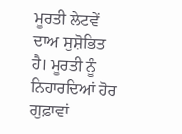ਮੂਰਤੀ ਲੇਟਵੇਂ ਦਾਅ ਸੁਸ਼ੋਭਿਤ ਹੈ। ਮੂਰਤੀ ਨੂੰ ਨਿਹਾਰਦਿਆਂ ਹੋਰ ਗੁਫ਼ਾਵਾਂ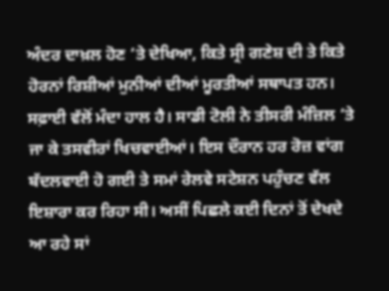ਅੰਦਰ ਦਾਖ਼ਲ ਹੋਣ ‘ਤੇ ਦੇਖਿਆ, ਕਿਤੇ ਸ੍ਰੀ ਗਣੇਸ਼ ਦੀ ਤੇ ਕਿਤੇ ਹੋਰਨਾਂ ਰਿਸ਼ੀਆਂ ਮੁਨੀਆਂ ਦੀਆਂ ਮੂਰਤੀਆਂ ਸਥਾਪਤ ਹਨ। ਸਫ਼ਾਈ ਵੱਲੋਂ ਮੰਦਾ ਹਾਲ ਹੈ। ਸਾਡੀ ਟੋਲੀ ਨੇ ਤੀਸਰੀ ਮੰਜ਼ਿਲ ‘ਤੇ ਜਾ ਕੇ ਤਸਵੀਰਾਂ ਖਿਚਵਾਈਆਂ। ਇਸ ਦੌਰਾਨ ਹਰ ਰੋਜ਼ ਵਾਂਗ ਬੱਦਲਵਾਈ ਹੋ ਗਈ ਤੇ ਸਮਾਂ ਰੇਲਵੇ ਸਟੇਸ਼ਨ ਪਹੁੰਚਣ ਵੱਲ ਇਸ਼ਾਰਾ ਕਰ ਰਿਹਾ ਸੀ। ਅਸੀਂ ਪਿਛਲੇ ਕਈ ਦਿਨਾਂ ਤੋਂ ਦੇਖਦੇ ਆ ਰਹੇ ਸਾਂ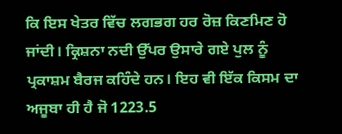ਕਿ ਇਸ ਖੇਤਰ ਵਿੱਚ ਲਗਭਗ ਹਰ ਰੋਜ਼ ਕਿਣਮਿਣ ਹੋ ਜਾਂਦੀ। ਕ੍ਰਿਸ਼ਨਾ ਨਦੀ ਉੱਪਰ ਉਸਾਰੇ ਗਏ ਪੁਲ ਨੂੰ ਪ੍ਰਕਾਸ਼ਮ ਬੈਰਜ ਕਹਿੰਦੇ ਹਨ। ਇਹ ਵੀ ਇੱਕ ਕਿਸਮ ਦਾ ਅਜੂਬਾ ਹੀ ਹੈ ਜੋ 1223.5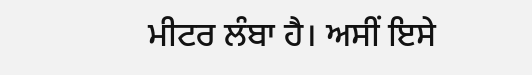ਮੀਟਰ ਲੰਬਾ ਹੈ। ਅਸੀਂ ਇਸੇ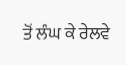ਤੋਂ ਲੰਘ ਕੇ ਰੇਲਵੇ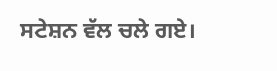ਸਟੇਸ਼ਨ ਵੱਲ ਚਲੇ ਗਏ।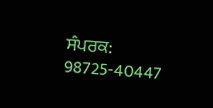ਸੰਪਰਕ: 98725-40447